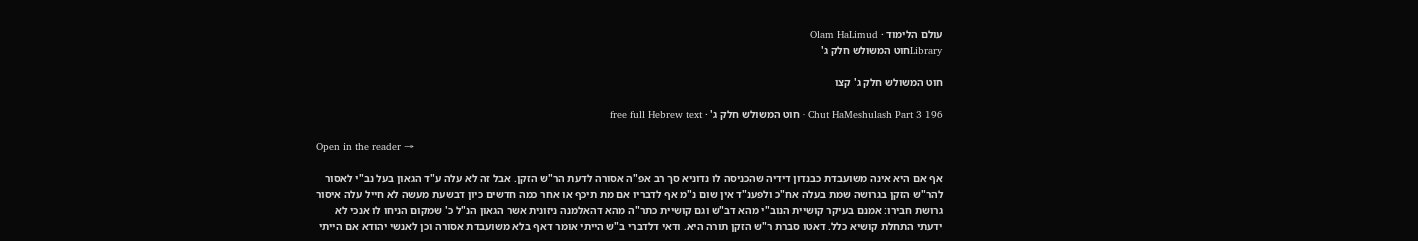עולם הלימוד · Olam HaLimud
Libraryחוט המשולש חלק ג'

חוט המשולש חלק ג' קצו

Chut HaMeshulash Part 3 196 · חוט המשולש חלק ג' · free full Hebrew text

Open in the reader →

אף אם היא אינה משועבדת כבנדון דידיה שהכניסה לו נדוניא סך רב אפ"ה אסורה לדעת הר"ש הזקן. אבל זה לא עלה ע"ד הגאון בעל נב"י לאסור להר"ש הזקן בגרושה שמת בעלה אח"כ ולפענ"ד אין שום נ"מ אף לדבריו אם מת תיכף או אחר כמה חדשים כיון דבשעת מעשה לא חייל עלה איסור גרושת חבירו: אמנם בעיקר קושיית הנוב"י מהא דב"ש וגם קושיית כתר"ה מהא דהאלמנה ניזונית אשר הגאון הנ"ל כ' שמקום הניחו לו אנכי לא ידעתי התחלת קושיא כלל. דאטו סברת ר"ש הזקן תורה היא. ודאי דלדברי ב"ש הייתי אומר דאף בלא משועבדת אסורה וכן לאנשי יהודא אם הייתי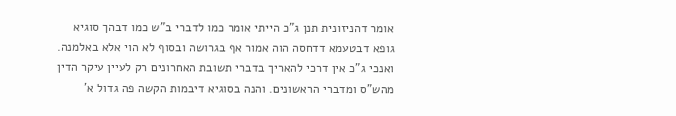אומר דהניזונית תנן ג"כ הייתי אומר כמו לדברי ב"ש כמו דבהך סוגיא גופא דבטעמא דדחסה הוה אמור אף בגרושה ובסוף לא הוי אלא באלמנה. ואנכי ג"כ אין דרכי להאריך בדברי תשובת האחרונים רק לעיין עיקר הדין מהש"ס ומדברי הראשונים. והנה בסוגיא דיבמות הקשה פה גדול א'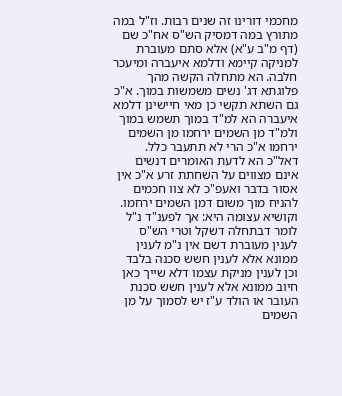מחכמי דורינו זה שנים רבות. וז"ל במה מתורץ במה דמסיק הש"ס אח"כ שם (דף מ"ב ע"א) אלא סתם מעוברת למניקה קיימא ודלמא איעברה ומיעכר חלבה. הא מתחלה הקשה מהך פלוגתא דג' נשים משמשות במוך. א"כ גם השתא תקשי כן מאי חיישינן דלמא איעברה הא למ"ד במוך תשמש במוך ולמ"ד מן השמים ירחמו מן השמים ירחמו א"כ הרי לא תתעבר כלל. דאל"כ הא לדעת האומרים דנשים אינם מצווים על השחתת זרע א"כ אין אסור בדבר ואעפ"כ לא צוו חכמים להניח מוך משום דמן השמים ירחמו. וקושיא עצומה היא: אך לפענ"ד נ"ל לומר דבתחלה דשקל וטרי הש"ס לענין מעוברת דשם אין נ"מ לענין ממונא אלא לענין חשש סכנה בלבד וכן לענין מניקת עצמו דלא שייך כאן חיוב ממונא אלא לענין חשש סכנת העובר או הולד ע"ז יש לסמוך על מן השמים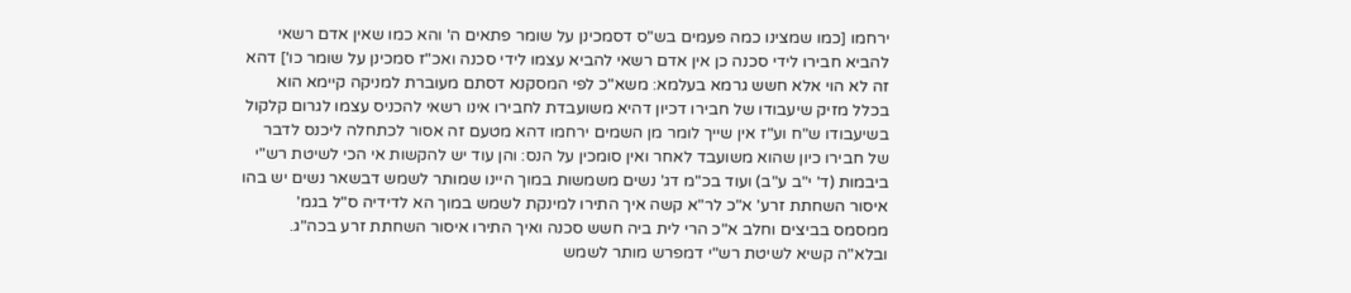ירחמו [כמו שמצינו כמה פעמים בש"ס דסמכינן על שומר פתאים ה' והא כמו שאין אדם רשאי להביא חבירו לידי סכנה כן אין אדם רשאי להביא עצמו לידי סכנה ואכ"ז סמכינן על שומר כו'] דהא זה לא הוי אלא חשש גרמא בעלמא: משא"כ לפי המסקנא דסתם מעוברת למניקה קיימא הוא בכלל מזיק שיעבודו של חבירו דכיון דהיא משועבדת לחבירו אינו רשאי להכניס עצמו לגרום קלקול בשיעבודו ש"ח וע"ז אין שייך לומר מן השמים ירחמו דהא מטעם זה אסור לכתחלה ליכנס לדבר של חבירו כיון שהוא משועבד לאחר ואין סומכין על הנס: והן עוד יש להקשות אי הכי לשיטת רש"י ביבמות (ד' י"ב ע"ב) ועוד בכ"מ דג' נשים משמשות במוך היינו שמותר לשמש דבשאר נשים יש בהו איסור השחתת זרע' א"כ לר"א קשה איך התירו למינקת לשמש במוך הא לדידיה ס"ל בגמ' ממסמס בביצים וחלב א"כ הרי לית ביה חשש סכנה ואיך התירו איסור השחתת זרע בכה"ג. ובלא"ה קשיא לשיטת רש"י דמפרש מותר לשמש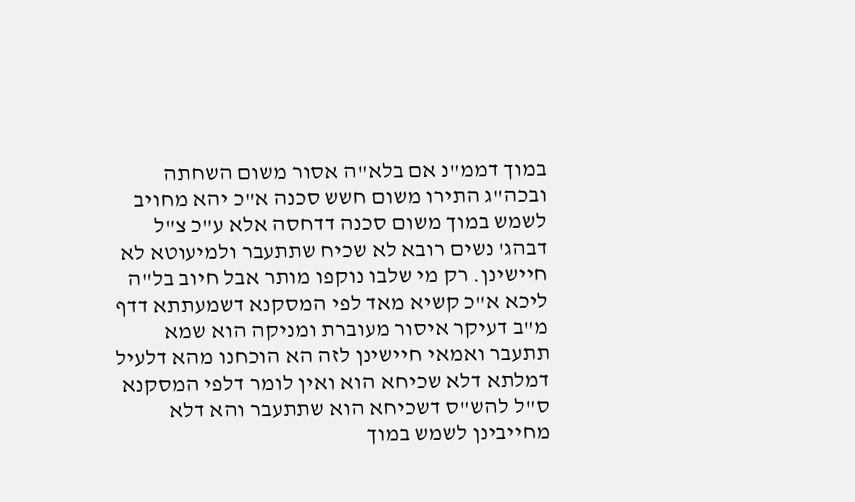במוך דממ"נ אם בלא"ה אסור משום השחתה ובכה"ג התירו משום חשש סכנה א"כ יהא מחויב לשמש במוך משום סכנה דדחסה אלא ע"כ צ"ל דבהג' נשים רובא לא שכיח שתתעבר ולמיעוטא לא חיישינן. רק מי שלבו נוקפו מותר אבל חיוב בל"ה ליכא א"כ קשיא מאד לפי המסקנא דשמעתתא דדף מ"ב דעיקר איסור מעוברת ומניקה הוא שמא תתעבר ואמאי חיישינן לזה הא הוכחנו מהא דלעיל דמלתא דלא שכיחא הוא ואין לומר דלפי המסקנא ס"ל להש"ס דשכיחא הוא שתתעבר והא דלא מחייבינן לשמש במוך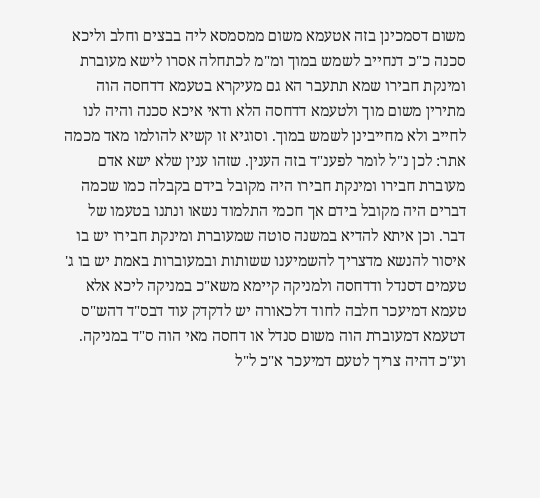משום דסמכינן בזה אטעמא משום ממסמסא ליה בבצים וחלב וליכא סכנה כ"כ דנחייב לשמש במוך ומ"מ לכתחלה אסרו לישא מעוברת ומינקת חבירו שמא תתעבר הא גם מעיקרא בטעמא דדחסה הוה מתירין משום מוך ולטעמא דדחסה הלא ודאי איכא סכנה והיה לנו לחייב ולא מחייבינן לשמש במוך. וסוגיא זו קשיא להולמו מאד מכמה אתר: לכן נ"ל לומר לפענ"ד בזה הענין. שזהו ענין שלא ישא אדם מעוברת חבירו ומינקת חבירו היה מקובל בידם בקבלה כמו שכמה דברים היה מקובל בידם אך חכמי התלמוד נשאו ונתנו בטעמו של דבר. וכן איתא להדיא במשנה סוטה שמעוברת ומינקת חבירו יש בו איסור להנשא מדצריך להשמיענו ששותות ובמעוברות באמת יש בו ג' טעמים דסנדל ודדחסה ולמניקה קיימא משא"כ במניקה ליכא אלא טעמא דמיעכר חלבה לחוד דלכאורה יש לדקדק עוד דבס"ד דהש"ס דטעמא דמעוברת הוה משום סנדל או דחסה מאי הוה ס"ד במניקה. וע"כ דהיה צריך לטעם דמיעכר א"כ ל"ל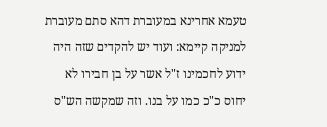טעמא אחרינא במעוברת דהא סתם מעוברת למניקה קיימא: ועוד יש להקדים שזה היה ידוע לחכמינו ז"ל אשר על בן חבירו לא יחוס כ"כ כמו על בנו. וזה שמקשה הש"ס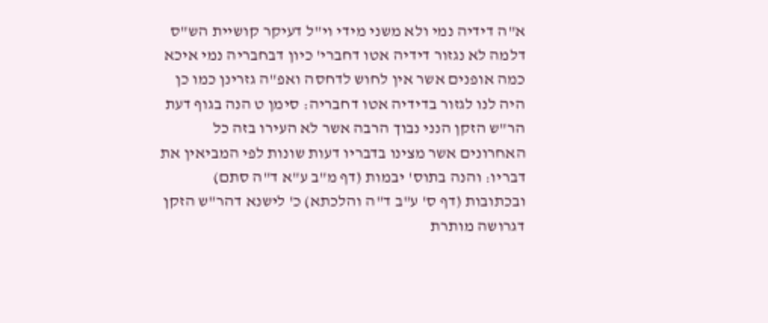א"ה דידיה נמי ולא משני מידי וי"ל דעיקר קושיית הש"ס דלמה לא נגזור דידיה אטו דחברי' כיון דבחבריה נמי איכא כמה אופנים אשר אין לחוש לדחסה ואפ"ה גזרינן כמו כן היה לנו לגזור בדידיה אטו דחבריה: סימן ט הנה בגוף דעת הר"ש הזקן הנני נבוך הרבה אשר לא העירו בזה כל האחרונים אשר מצינו בדבריו דעות שונות לפי המביאין את דבריו: והנה בתוס' יבמות (דף מ"ב ע"א ד"ה סתם) ובכתובות (דף ס' ע"ב ד"ה והלכתא) כ' לישנא דהר"ש הזקן דגרושה מותרת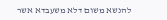להנשא משום דלא משעבדא אשר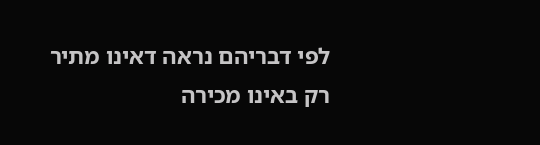לפי דבריהם נראה דאינו מתיר רק באינו מכירה